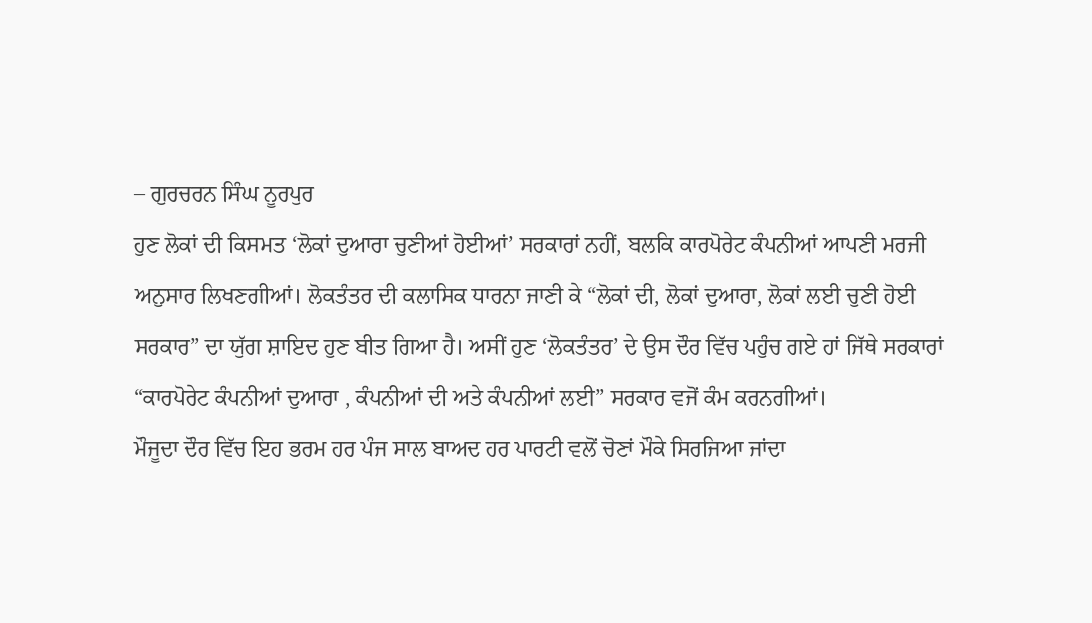– ਗੁਰਚਰਨ ਸਿੰਘ ਨੂਰਪੁਰ
ਹੁਣ ਲੋਕਾਂ ਦੀ ਕਿਸਮਤ ‘ਲੋਕਾਂ ਦੁਆਰਾ ਚੁਣੀਆਂ ਹੋਈਆਂ’ ਸਰਕਾਰਾਂ ਨਹੀਂ, ਬਲਕਿ ਕਾਰਪੋਰੇਟ ਕੰਪਨੀਆਂ ਆਪਣੀ ਮਰਜੀ ਅਨੁਸਾਰ ਲਿਖਣਗੀਆਂ। ਲੋਕਤੰਤਰ ਦੀ ਕਲਾਸਿਕ ਧਾਰਨਾ ਜਾਣੀ ਕੇ “ਲੋਕਾਂ ਦੀ, ਲੋਕਾਂ ਦੁਆਰਾ, ਲੋਕਾਂ ਲਈ ਚੁਣੀ ਹੋਈ ਸਰਕਾਰ” ਦਾ ਯੁੱਗ ਸ਼ਾਇਦ ਹੁਣ ਬੀਤ ਗਿਆ ਹੈ। ਅਸੀਂ ਹੁਣ ‘ਲੋਕਤੰਤਰ’ ਦੇ ਉਸ ਦੌਰ ਵਿੱਚ ਪਹੁੰਚ ਗਏ ਹਾਂ ਜਿੱਥੇ ਸਰਕਾਰਾਂ “ਕਾਰਪੋਰੇਟ ਕੰਪਨੀਆਂ ਦੁਆਰਾ , ਕੰਪਨੀਆਂ ਦੀ ਅਤੇ ਕੰਪਨੀਆਂ ਲਈ” ਸਰਕਾਰ ਵਜੋਂ ਕੰਮ ਕਰਨਗੀਆਂ।
ਮੌਜੂਦਾ ਦੌਰ ਵਿੱਚ ਇਹ ਭਰਮ ਹਰ ਪੰਜ ਸਾਲ ਬਾਅਦ ਹਰ ਪਾਰਟੀ ਵਲੋਂ ਚੋਣਾਂ ਮੌਕੇ ਸਿਰਜਿਆ ਜਾਂਦਾ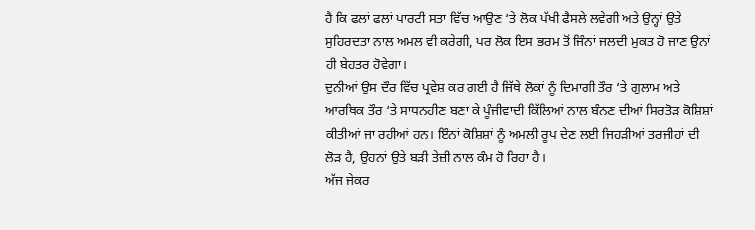ਹੈ ਕਿ ਫਲਾਂ ਫਲਾਂ ਪਾਰਟੀ ਸਤਾ ਵਿੱਚ ਆਉਣ ‘ਤੇ ਲੋਕ ਪੱਖੀ ਫੈਸਲੇ ਲਵੇਗੀ ਅਤੇ ਉਨ੍ਹਾਂ ਉਤੇ ਸੁਹਿਰਦਤਾ ਨਾਲ ਅਮਲ ਵੀ ਕਰੇਗੀ, ਪਰ ਲੋਕ ਇਸ ਭਰਮ ਤੋਂ ਜਿੰਨਾਂ ਜਲਦੀ ਮੁਕਤ ਹੋ ਜਾਣ ਉਨਾਂ ਹੀ ਬੇਹਤਰ ਹੋਵੇਗਾ।
ਦੁਨੀਆਂ ਉਸ ਦੌਰ ਵਿੱਚ ਪ੍ਰਵੇਸ਼ ਕਰ ਗਈ ਹੈ ਜਿੱਥੇ ਲੋਕਾਂ ਨੂੰ ਦਿਮਾਗੀ ਤੌਰ ‘ਤੇ ਗੁਲਾਮ ਅਤੇ ਆਰਥਿਕ ਤੌਰ ‘ਤੇ ਸਾਧਨਹੀਣ ਬਣਾ ਕੇ ਪੂੰਜੀਵਾਦੀ ਕਿੱਲਿਆਂ ਨਾਲ ਬੰਨਣ ਦੀਆਂ ਸਿਰਤੋੜ ਕੋਸ਼ਿਸ਼ਾਂ ਕੀਤੀਆਂ ਜਾ ਰਹੀਆਂ ਹਨ। ਇੰਨਾਂ ਕੋਸ਼ਿਸ਼ਾਂ ਨੂੰ ਅਮਲੀ ਰੂਪ ਦੇਣ ਲਈ ਜਿਹੜੀਆਂ ਤਰਜੀਹਾਂ ਦੀ ਲੋੜ ਹੈ, ਉਹਨਾਂ ਉਤੇ ਬੜੀ ਤੇਜ਼ੀ ਨਾਲ ਕੰਮ ਹੋ ਰਿਹਾ ਹੈ।
ਅੱਜ ਜੇਕਰ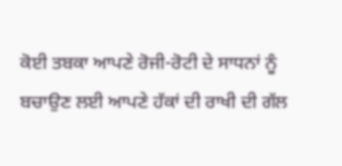ਕੋਈ ਤਬਕਾ ਆਪਣੇ ਰੋਜੀ-ਰੋਟੀ ਦੇ ਸਾਧਨਾਂ ਨੂੰ ਬਚਾਉਣ ਲਈ ਆਪਣੇ ਹੱਕਾਂ ਦੀ ਰਾਖੀ ਦੀ ਗੱਲ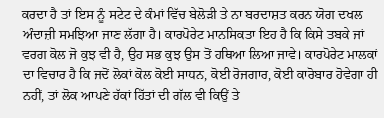ਕਰਦਾ ਹੈ ਤਾਂ ਇਸ ਨੂੰ ਸਟੇਟ ਦੇ ਕੰਮਾਂ ਵਿੱਚ ਬੇਲੋੜੀ ਤੇ ਨਾ ਬਰਦਾਸ਼ਤ ਕਰਨ ਯੋਗ ਦਖਲ ਅੰਦਾਜ਼ੀ ਸਮਝਿਆ ਜਾਣ ਲੱਗਾ ਹੈ। ਕਾਰਪੋਰੇਟ ਮਾਨਸਿਕਤਾ ਇਹ ਹੈ ਕਿ ਕਿਸੇ ਤਬਕੇ ਜਾਂ ਵਰਗ ਕੋਲ ਜੋ ਕੁਝ ਵੀ ਹੈ, ਉਹ ਸਭ ਕੁਝ ਉਸ ਤੋਂ ਹਥਿਆ ਲਿਆ ਜਾਵੇ। ਕਾਰਪੋਰੇਟ ਮਾਲਕਾਂ ਦਾ ਵਿਚਾਰ ਹੈ ਕਿ ਜਦੋਂ ਲੋਕਾਂ ਕੋਲ ਕੋਈ ਸਾਧਨ, ਕੋਈ ਰੋਜਗਾਰ, ਕੋਈ ਕਾਰੋਬਾਰ ਹੋਵੇਗਾ ਹੀ ਨਹੀਂ, ਤਾਂ ਲੋਕ ਆਪਣੇ ਹੱਕਾਂ ਹਿੱਤਾਂ ਦੀ ਗੱਲ ਵੀ ਕਿਉਂ ਤੇ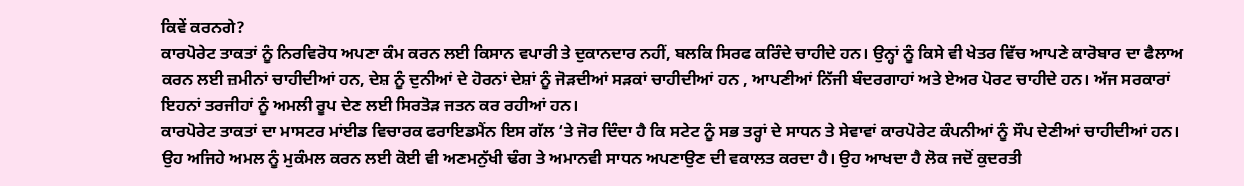ਕਿਵੇਂ ਕਰਨਗੇ?
ਕਾਰਪੋਰੇਟ ਤਾਕਤਾਂ ਨੂੰ ਨਿਰਵਿਰੋਧ ਅਪਣਾ ਕੰਮ ਕਰਨ ਲਈ ਕਿਸਾਨ ਵਪਾਰੀ ਤੇ ਦੁਕਾਨਦਾਰ ਨਹੀਂ, ਬਲਕਿ ਸਿਰਫ ਕਰਿੰਦੇ ਚਾਹੀਦੇ ਹਨ। ਉਨ੍ਹਾਂ ਨੂੰ ਕਿਸੇ ਵੀ ਖੇਤਰ ਵਿੱਚ ਆਪਣੇ ਕਾਰੋਬਾਰ ਦਾ ਫੈਲਾਅ ਕਰਨ ਲਈ ਜ਼ਮੀਨਾਂ ਚਾਹੀਦੀਆਂ ਹਨ, ਦੇਸ਼ ਨੂੰ ਦੁਨੀਆਂ ਦੇ ਹੋਰਨਾਂ ਦੇਸ਼ਾਂ ਨੂੰ ਜੋੜਦੀਆਂ ਸੜਕਾਂ ਚਾਹੀਦੀਆਂ ਹਨ , ਆਪਣੀਆਂ ਨਿੱਜੀ ਬੰਦਰਗਾਹਾਂ ਅਤੇ ਏਅਰ ਪੋਰਟ ਚਾਹੀਦੇ ਹਨ। ਅੱਜ ਸਰਕਾਰਾਂ ਇਹਨਾਂ ਤਰਜੀਹਾਂ ਨੂੰ ਅਮਲੀ ਰੂਪ ਦੇਣ ਲਈ ਸਿਰਤੋੜ ਜਤਨ ਕਰ ਰਹੀਆਂ ਹਨ।
ਕਾਰਪੋਰੇਟ ਤਾਕਤਾਂ ਦਾ ਮਾਸਟਰ ਮਾਂਈਡ ਵਿਚਾਰਕ ਫਰਾਇਡਮੈਂਨ ਇਸ ਗੱਲ ‘ਤੇ ਜੋਰ ਦਿੰਦਾ ਹੈ ਕਿ ਸਟੇਟ ਨੂੰ ਸਭ ਤਰ੍ਹਾਂ ਦੇ ਸਾਧਨ ਤੇ ਸੇਵਾਵਾਂ ਕਾਰਪੋਰੇਟ ਕੰਪਨੀਆਂ ਨੂੰ ਸੌਪ ਦੇਣੀਆਂ ਚਾਹੀਦੀਆਂ ਹਨ। ਉਹ ਅਜਿਹੇ ਅਮਲ ਨੂੰ ਮੁਕੰਮਲ ਕਰਨ ਲਈ ਕੋਈ ਵੀ ਅਣਮਨੁੱਖੀ ਢੰਗ ਤੇ ਅਮਾਨਵੀ ਸਾਧਨ ਅਪਣਾਉਣ ਦੀ ਵਕਾਲਤ ਕਰਦਾ ਹੈ। ਉਹ ਆਖਦਾ ਹੈ ਲੋਕ ਜਦੋਂ ਕੁਦਰਤੀ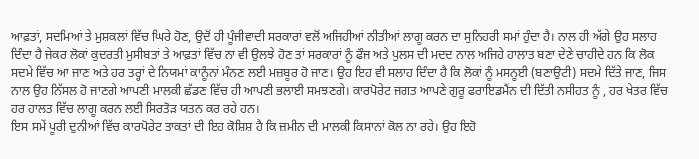ਆਫ਼ਤਾਂ, ਸਦਮਿਆਂ ਤੇ ਮੁਸ਼ਕਲਾਂ ਵਿੱਚ ਘਿਰੇ ਹੋਣ, ਉਦੋਂ ਹੀ ਪੂੰਜੀਵਾਦੀ ਸਰਕਾਰਾਂ ਵਲੋਂ ਅਜਿਹੀਆਂ ਨੀਤੀਆਂ ਲਾਗੂ ਕਰਨ ਦਾ ਸੁਨਿਹਰੀ ਸਮਾਂ ਹੁੰਦਾ ਹੈ। ਨਾਲ ਹੀ ਅੱਗੇ ਉਹ ਸਲਾਹ ਦਿੰਦਾ ਹੈ ਜੇਕਰ ਲੋਕਾਂ ਕੁਦਰਤੀ ਮੁਸੀਬਤਾਂ ਤੇ ਆਫ਼ਤਾਂ ਵਿੱਚ ਨਾ ਵੀ ਉਲਝੇ ਹੋਣ ਤਾਂ ਸਰਕਾਰਾਂ ਨੂੰ ਫੌਜ ਅਤੇ ਪੁਲਸ ਦੀ ਮਦਦ ਨਾਲ ਅਜਿਹੇ ਹਾਲਾਤ ਬਣਾ ਦੇਣੇ ਚਾਹੀਦੇ ਹਨ ਕਿ ਲੋਕ ਸਦਮੇ ਵਿੱਚ ਆ ਜਾਣ ਅਤੇ ਹਰ ਤਰ੍ਹਾਂ ਦੇ ਨਿਯਮਾਂ ਕਾਨੂੰਨਾਂ ਮੰਨਣ ਲਈ ਮਜ਼ਬੂਰ ਹੋ ਜਾਣ। ਉਹ ਇਹ ਵੀ ਸਲਾਹ ਦਿੰਦਾ ਹੈ ਕਿ ਲੋਕਾਂ ਨੂੰ ਮਸਨੂਈ (ਬਣਾਉਟੀ) ਸਦਮੇ ਦਿੱਤੇ ਜਾਣ, ਜਿਸ ਨਾਲ ਉਹ ਨਿੱਸਲ ਹੋ ਜਾਣਗੇ ਆਪਣੀ ਮਾਲਕੀ ਛੱਡਣ ਵਿੱਚ ਹੀ ਆਪਣੀ ਭਲਾਈ ਸਮਝਣਗੇ। ਕਾਰਪੋਰੇਟ ਜਗਤ ਆਪਣੇ ਗੁਰੂ ਫਰਾਇਡਮੈਂਨ ਦੀ ਦਿੱਤੀ ਨਸੀਹਤ ਨੂੰ , ਹਰ ਖੇਤਰ ਵਿੱਚ ਹਰ ਹਾਲਤ ਵਿੱਚ ਲਾਗੂ ਕਰਨ ਲਈ ਸਿਰਤੋੜ ਯਤਨ ਕਰ ਰਹੇ ਹਨ।
ਇਸ ਸਮੇਂ ਪੂਰੀ ਦੁਨੀਆਂ ਵਿੱਚ ਕਾਰਪੋਰੇਟ ਤਾਕਤਾਂ ਦੀ ਇਹ ਕੋਸ਼ਿਸ਼ ਹੈ ਕਿ ਜ਼ਮੀਨ ਦੀ ਮਾਲਕੀ ਕਿਸਾਨਾਂ ਕੋਲ ਨਾ ਰਹੇ। ਉਹ ਇਹੋ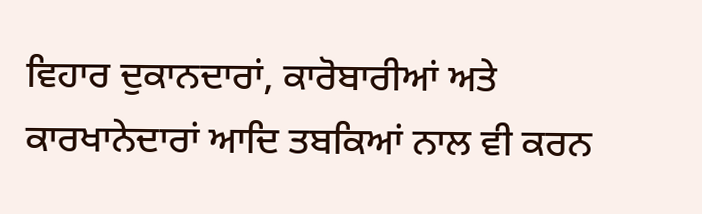ਵਿਹਾਰ ਦੁਕਾਨਦਾਰਾਂ, ਕਾਰੋਬਾਰੀਆਂ ਅਤੇ ਕਾਰਖਾਨੇਦਾਰਾਂ ਆਦਿ ਤਬਕਿਆਂ ਨਾਲ ਵੀ ਕਰਨ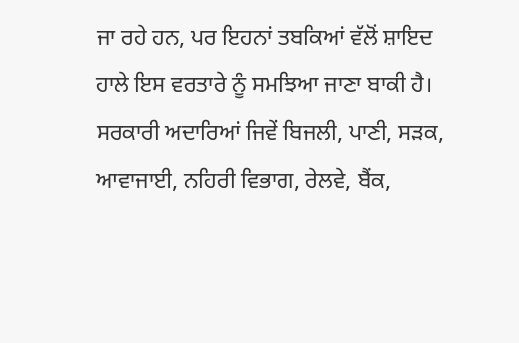ਜਾ ਰਹੇ ਹਨ, ਪਰ ਇਹਨਾਂ ਤਬਕਿਆਂ ਵੱਲੋਂ ਸ਼ਾਇਦ ਹਾਲੇ ਇਸ ਵਰਤਾਰੇ ਨੂੰ ਸਮਝਿਆ ਜਾਣਾ ਬਾਕੀ ਹੈ।
ਸਰਕਾਰੀ ਅਦਾਰਿਆਂ ਜਿਵੇਂ ਬਿਜਲੀ, ਪਾਣੀ, ਸੜਕ, ਆਵਾਜਾਈ, ਨਹਿਰੀ ਵਿਭਾਗ, ਰੇਲਵੇ, ਬੈਂਕ,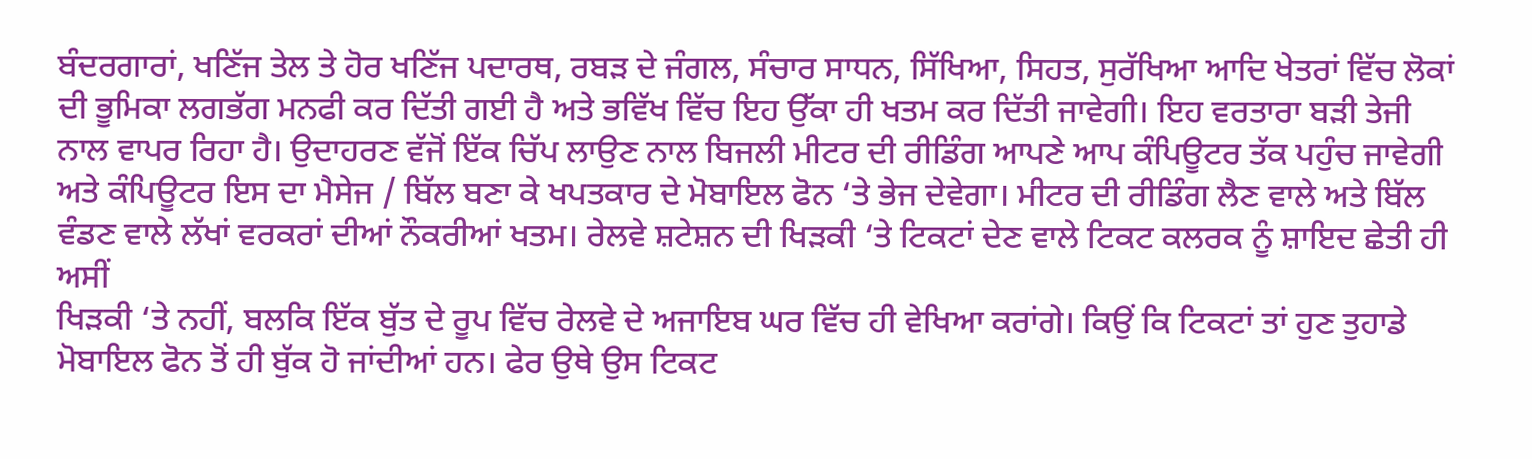ਬੰਦਰਗਾਰਾਂ, ਖਣਿੱਜ ਤੇਲ ਤੇ ਹੋਰ ਖਣਿੱਜ ਪਦਾਰਥ, ਰਬੜ ਦੇ ਜੰਗਲ, ਸੰਚਾਰ ਸਾਧਨ, ਸਿੱਖਿਆ, ਸਿਹਤ, ਸੁਰੱਖਿਆ ਆਦਿ ਖੇਤਰਾਂ ਵਿੱਚ ਲੋਕਾਂ ਦੀ ਭੂਮਿਕਾ ਲਗਭੱਗ ਮਨਫੀ ਕਰ ਦਿੱਤੀ ਗਈ ਹੈ ਅਤੇ ਭਵਿੱਖ ਵਿੱਚ ਇਹ ਉੱਕਾ ਹੀ ਖਤਮ ਕਰ ਦਿੱਤੀ ਜਾਵੇਗੀ। ਇਹ ਵਰਤਾਰਾ ਬੜੀ ਤੇਜੀ ਨਾਲ ਵਾਪਰ ਰਿਹਾ ਹੈ। ਉਦਾਹਰਣ ਵੱਜੋਂ ਇੱਕ ਚਿੱਪ ਲਾਉਣ ਨਾਲ ਬਿਜਲੀ ਮੀਟਰ ਦੀ ਰੀਡਿੰਗ ਆਪਣੇ ਆਪ ਕੰਪਿਊਟਰ ਤੱਕ ਪਹੁੰਚ ਜਾਵੇਗੀ ਅਤੇ ਕੰਪਿਊਟਰ ਇਸ ਦਾ ਮੈਸੇਜ / ਬਿੱਲ ਬਣਾ ਕੇ ਖਪਤਕਾਰ ਦੇ ਮੋਬਾਇਲ ਫੋਨ ‘ਤੇ ਭੇਜ ਦੇਵੇਗਾ। ਮੀਟਰ ਦੀ ਰੀਡਿੰਗ ਲੈਣ ਵਾਲੇ ਅਤੇ ਬਿੱਲ ਵੰਡਣ ਵਾਲੇ ਲੱਖਾਂ ਵਰਕਰਾਂ ਦੀਆਂ ਨੌਕਰੀਆਂ ਖਤਮ। ਰੇਲਵੇ ਸ਼ਟੇਸ਼ਨ ਦੀ ਖਿੜਕੀ ‘ਤੇ ਟਿਕਟਾਂ ਦੇਣ ਵਾਲੇ ਟਿਕਟ ਕਲਰਕ ਨੂੰ ਸ਼ਾਇਦ ਛੇਤੀ ਹੀ ਅਸੀਂ
ਖਿੜਕੀ ‘ਤੇ ਨਹੀਂ, ਬਲਕਿ ਇੱਕ ਬੁੱਤ ਦੇ ਰੂਪ ਵਿੱਚ ਰੇਲਵੇ ਦੇ ਅਜਾਇਬ ਘਰ ਵਿੱਚ ਹੀ ਵੇਖਿਆ ਕਰਾਂਗੇ। ਕਿਉਂ ਕਿ ਟਿਕਟਾਂ ਤਾਂ ਹੁਣ ਤੁਹਾਡੇ ਮੋਬਾਇਲ ਫੋਨ ਤੋਂ ਹੀ ਬੁੱਕ ਹੋ ਜਾਂਦੀਆਂ ਹਨ। ਫੇਰ ਉਥੇ ਉਸ ਟਿਕਟ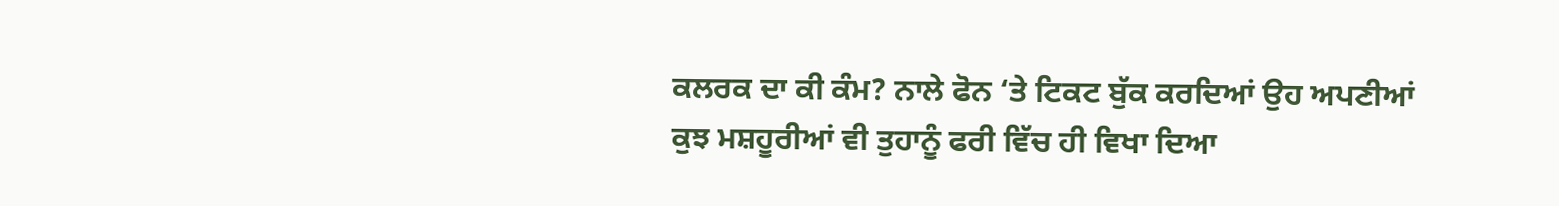ਕਲਰਕ ਦਾ ਕੀ ਕੰਮ? ਨਾਲੇ ਫੋਨ ‘ਤੇ ਟਿਕਟ ਬੁੱਕ ਕਰਦਿਆਂ ਉਹ ਅਪਣੀਆਂ ਕੁਝ ਮਸ਼ਹੂਰੀਆਂ ਵੀ ਤੁਹਾਨੂੰ ਫਰੀ ਵਿੱਚ ਹੀ ਵਿਖਾ ਦਿਆ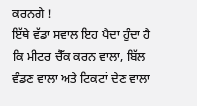ਕਰਨਗੇ !
ਇੱਥੇ ਵੱਡਾ ਸਵਾਲ ਇਹ ਪੈਦਾ ਹੁੰਦਾ ਹੈ ਕਿ ਮੀਟਰ ਚੈੱਕ ਕਰਨ ਵਾਲਾ, ਬਿੱਲ ਵੰਡਣ ਵਾਲਾ ਅਤੇ ਟਿਕਟਾਂ ਦੇਣ ਵਾਲਾ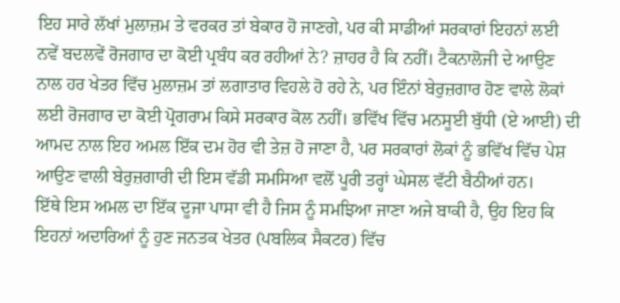ਇਹ ਸਾਰੇ ਲੱਖਾਂ ਮੁਲਾਜ਼ਮ ਤੇ ਵਰਕਰ ਤਾਂ ਬੇਕਾਰ ਹੋ ਜਾਣਗੇ, ਪਰ ਕੀ ਸਾਡੀਆਂ ਸਰਕਾਰਾਂ ਇਹਨਾਂ ਲਈ ਨਵੇਂ ਬਦਲਵੇਂ ਰੋਜਗਾਰ ਦਾ ਕੋਈ ਪ੍ਰਬੰਧ ਕਰ ਰਹੀਆਂ ਨੇ? ਜ਼ਾਹਰ ਹੈ ਕਿ ਨਹੀਂ। ਟੈਕਨਾਲੋਜੀ ਦੇ ਆਉਣ ਨਾਲ ਹਰ ਖੇਤਰ ਵਿੱਚ ਮੁਲਾਜ਼ਮ ਤਾਂ ਲਗਾਤਾਰ ਵਿਹਲੇ ਹੋ ਰਹੇ ਨੇ, ਪਰ ਇੰਨਾਂ ਬੇਰੁਜ਼ਗਾਰ ਹੋਣ ਵਾਲੇ ਲੋਕਾਂ ਲਈ ਰੋਜਗਾਰ ਦਾ ਕੋਈ ਪ੍ਰੋਗਰਾਮ ਕਿਸੇ ਸਰਕਾਰ ਕੋਲ ਨਹੀਂ। ਭਵਿੱਖ ਵਿੱਚ ਮਨਸੂਈ ਬੁੱਧੀ (ਏ ਆਈ) ਦੀ ਆਮਦ ਨਾਲ ਇਹ ਅਮਲ ਇੱਕ ਦਮ ਹੋਰ ਵੀ ਤੇਜ਼ ਹੋ ਜਾਣਾ ਹੈ, ਪਰ ਸਰਕਾਰਾਂ ਲੋਕਾਂ ਨੂੰ ਭਵਿੱਖ ਵਿੱਚ ਪੇਸ਼ ਆਉਣ ਵਾਲੀ ਬੇਰੁਜ਼ਗਾਰੀ ਦੀ ਇਸ ਵੱਡੀ ਸਮਸਿਆ ਵਲੋਂ ਪੂਰੀ ਤਰ੍ਹਾਂ ਘੇਸਲ ਵੱਟੀ ਬੈਠੀਆਂ ਹਨ।
ਇੱਥੇ ਇਸ ਅਮਲ ਦਾ ਇੱਕ ਦੂਜਾ ਪਾਸਾ ਵੀ ਹੈ ਜਿਸ ਨੂੰ ਸਮਝਿਆ ਜਾਣਾ ਅਜੇ ਬਾਕੀ ਹੈ, ਉਹ ਇਹ ਕਿ ਇਹਨਾਂ ਅਦਾਰਿਆਂ ਨੂੰ ਹੁਣ ਜਨਤਕ ਖੇਤਰ (ਪਬਲਿਕ ਸੈਕਟਰ) ਵਿੱਚ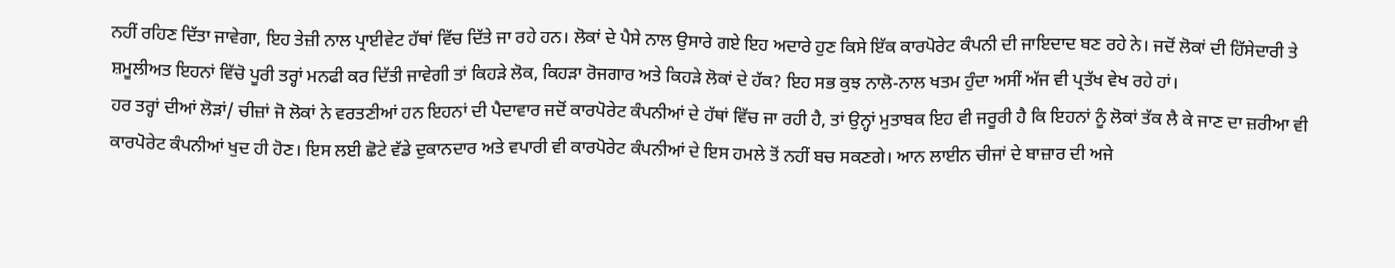ਨਹੀਂ ਰਹਿਣ ਦਿੱਤਾ ਜਾਵੇਗਾ, ਇਹ ਤੇਜ਼ੀ ਨਾਲ ਪ੍ਰਾਈਵੇਟ ਹੱਥਾਂ ਵਿੱਚ ਦਿੱਤੇ ਜਾ ਰਹੇ ਹਨ। ਲੋਕਾਂ ਦੇ ਪੈਸੇ ਨਾਲ ਉਸਾਰੇ ਗਏ ਇਹ ਅਦਾਰੇ ਹੁਣ ਕਿਸੇ ਇੱਕ ਕਾਰਪੋਰੇਟ ਕੰਪਨੀ ਦੀ ਜਾਇਦਾਦ ਬਣ ਰਹੇ ਨੇ। ਜਦੋਂ ਲੋਕਾਂ ਦੀ ਹਿੱਸੇਦਾਰੀ ਤੇ ਸ਼ਮੂਲੀਅਤ ਇਹਨਾਂ ਵਿੱਚੋ ਪੂਰੀ ਤਰ੍ਹਾਂ ਮਨਫੀ ਕਰ ਦਿੱਤੀ ਜਾਵੇਗੀ ਤਾਂ ਕਿਹੜੇ ਲੋਕ, ਕਿਹੜਾ ਰੋਜਗਾਰ ਅਤੇ ਕਿਹੜੇ ਲੋਕਾਂ ਦੇ ਹੱਕ? ਇਹ ਸਭ ਕੁਝ ਨਾਲੋ-ਨਾਲ ਖਤਮ ਹੁੰਦਾ ਅਸੀਂ ਅੱਜ ਵੀ ਪ੍ਰਤੱਖ ਵੇਖ ਰਹੇ ਹਾਂ।
ਹਰ ਤਰ੍ਹਾਂ ਦੀਆਂ ਲੋੜਾਂ/ ਚੀਜ਼ਾਂ ਜੋ ਲੋਕਾਂ ਨੇ ਵਰਤਣੀਆਂ ਹਨ ਇਹਨਾਂ ਦੀ ਪੈਦਾਵਾਰ ਜਦੋਂ ਕਾਰਪੋਰੇਟ ਕੰਪਨੀਆਂ ਦੇ ਹੱਥਾਂ ਵਿੱਚ ਜਾ ਰਹੀ ਹੈ, ਤਾਂ ਉਨ੍ਹਾਂ ਮੁਤਾਬਕ ਇਹ ਵੀ ਜਰੂਰੀ ਹੈ ਕਿ ਇਹਨਾਂ ਨੂੰ ਲੋਕਾਂ ਤੱਕ ਲੈ ਕੇ ਜਾਣ ਦਾ ਜ਼ਰੀਆ ਵੀ ਕਾਰਪੋਰੇਟ ਕੰਪਨੀਆਂ ਖੁਦ ਹੀ ਹੋਣ। ਇਸ ਲਈ ਛੋਟੇ ਵੱਡੇ ਦੁਕਾਨਦਾਰ ਅਤੇ ਵਪਾਰੀ ਵੀ ਕਾਰਪੋਰੇਟ ਕੰਪਨੀਆਂ ਦੇ ਇਸ ਹਮਲੇ ਤੋਂ ਨਹੀਂ ਬਚ ਸਕਣਗੇ। ਆਨ ਲਾਈਨ ਚੀਜਾਂ ਦੇ ਬਾਜ਼ਾਰ ਦੀ ਅਜੇ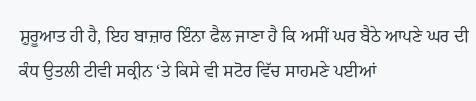ਸ਼ੁਰੂਆਤ ਹੀ ਹੈ, ਇਹ ਬਾਜ਼ਾਰ ਇੰਨਾ ਫੈਲ ਜਾਣਾ ਹੈ ਕਿ ਅਸੀਂ ਘਰ ਬੈਠੇ ਆਪਣੇ ਘਰ ਦੀ ਕੰਧ ਉਤਲੀ ਟੀਵੀ ਸਕ੍ਰੀਨ ‘ਤੇ ਕਿਸੇ ਵੀ ਸਟੋਰ ਵਿੱਚ ਸਾਹਮਣੇ ਪਈਆਂ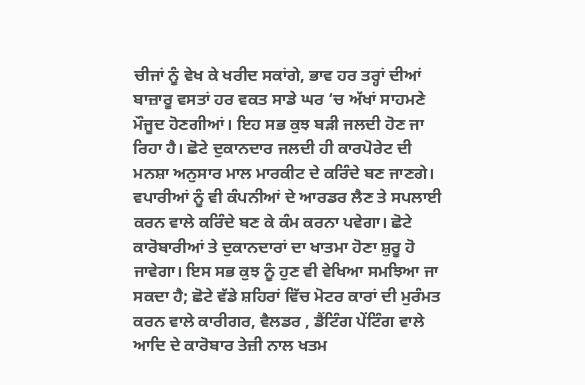ਚੀਜਾਂ ਨੂੰ ਵੇਖ ਕੇ ਖਰੀਦ ਸਕਾਂਗੇ, ਭਾਵ ਹਰ ਤਰ੍ਹਾਂ ਦੀਆਂ ਬਾਜ਼ਾਰੂ ਵਸਤਾਂ ਹਰ ਵਕਤ ਸਾਡੇ ਘਰ ‘ਚ ਅੱਖਾਂ ਸਾਹਮਣੇ ਮੌਜੂਦ ਹੋਣਗੀਆਂ। ਇਹ ਸਭ ਕੁਝ ਬੜੀ ਜਲਦੀ ਹੋਣ ਜਾ ਰਿਹਾ ਹੈ। ਛੋਟੇ ਦੁਕਾਨਦਾਰ ਜਲਦੀ ਹੀ ਕਾਰਪੋਰੇਟ ਦੀ ਮਨਸ਼ਾ ਅਨੁਸਾਰ ਮਾਲ ਮਾਰਕੀਟ ਦੇ ਕਰਿੰਦੇ ਬਣ ਜਾਣਗੇ। ਵਪਾਰੀਆਂ ਨੂੰ ਵੀ ਕੰਪਨੀਆਂ ਦੇ ਆਰਡਰ ਲੈਣ ਤੇ ਸਪਲਾਈ ਕਰਨ ਵਾਲੇ ਕਰਿੰਦੇ ਬਣ ਕੇ ਕੰਮ ਕਰਨਾ ਪਵੇਗਾ। ਛੋਟੇ ਕਾਰੋਬਾਰੀਆਂ ਤੇ ਦੁਕਾਨਦਾਰਾਂ ਦਾ ਖਾਤਮਾ ਹੋਣਾ ਸ਼ੁਰੂ ਹੋ ਜਾਵੇਗਾ। ਇਸ ਸਭ ਕੁਝ ਨੂੰ ਹੁਣ ਵੀ ਵੇਖਿਆ ਸਮਝਿਆ ਜਾ ਸਕਦਾ ਹੈ; ਛੋਟੇ ਵੱਡੇ ਸ਼ਹਿਰਾਂ ਵਿੱਚ ਮੋਟਰ ਕਾਰਾਂ ਦੀ ਮੁਰੰਮਤ ਕਰਨ ਵਾਲੇ ਕਾਰੀਗਰ, ਵੈਲਡਰ , ਡੈਂਟਿੰਗ ਪੇਂਟਿੰਗ ਵਾਲੇ ਆਦਿ ਦੇ ਕਾਰੋਬਾਰ ਤੇਜ਼ੀ ਨਾਲ ਖਤਮ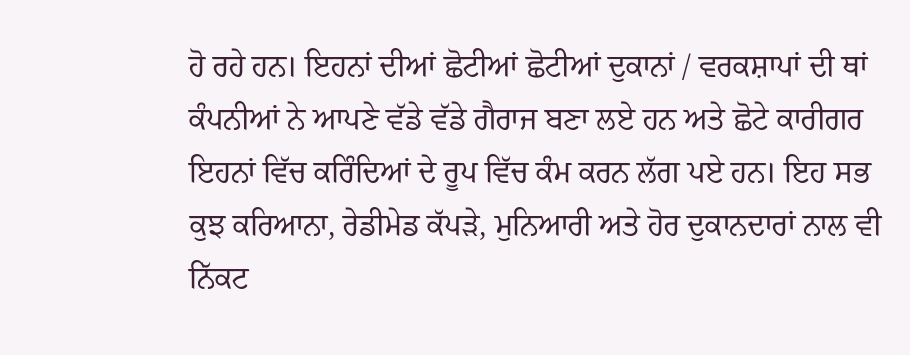ਹੋ ਰਹੇ ਹਨ। ਇਹਨਾਂ ਦੀਆਂ ਛੋਟੀਆਂ ਛੋਟੀਆਂ ਦੁਕਾਨਾਂ / ਵਰਕਸ਼ਾਪਾਂ ਦੀ ਥਾਂ ਕੰਪਨੀਆਂ ਨੇ ਆਪਣੇ ਵੱਡੇ ਵੱਡੇ ਗੈਰਾਜ ਬਣਾ ਲਏ ਹਨ ਅਤੇ ਛੋਟੇ ਕਾਰੀਗਰ ਇਹਨਾਂ ਵਿੱਚ ਕਰਿੰਦਿਆਂ ਦੇ ਰੂਪ ਵਿੱਚ ਕੰਮ ਕਰਨ ਲੱਗ ਪਏ ਹਨ। ਇਹ ਸਭ ਕੁਝ ਕਰਿਆਨਾ, ਰੇਡੀਮੇਡ ਕੱਪੜੇ, ਮੁਨਿਆਰੀ ਅਤੇ ਹੋਰ ਦੁਕਾਨਦਾਰਾਂ ਨਾਲ ਵੀ ਨਿੱਕਟ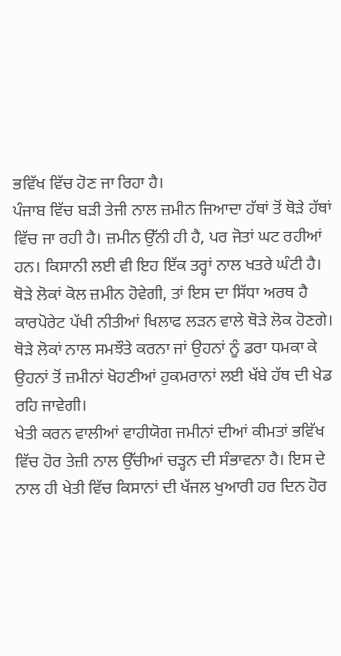ਭਵਿੱਖ ਵਿੱਚ ਹੋਣ ਜਾ ਰਿਹਾ ਹੈ।
ਪੰਜਾਬ ਵਿੱਚ ਬੜੀ ਤੇਜੀ ਨਾਲ ਜ਼ਮੀਨ ਜਿਆਦਾ ਹੱਥਾਂ ਤੋਂ ਥੋੜੇ ਹੱਥਾਂ ਵਿੱਚ ਜਾ ਰਹੀ ਹੈ। ਜ਼ਮੀਨ ਉੱਨੀ ਹੀ ਹੈ, ਪਰ ਜੋਤਾਂ ਘਟ ਰਹੀਆਂ ਹਨ। ਕਿਸਾਨੀ ਲਈ ਵੀ ਇਹ ਇੱਕ ਤਰ੍ਹਾਂ ਨਾਲ ਖਤਰੇ ਘੰਟੀ ਹੈ। ਥੋੜੇ ਲੋਕਾਂ ਕੋਲ ਜ਼ਮੀਨ ਹੋਵੇਗੀ, ਤਾਂ ਇਸ ਦਾ ਸਿੱਧਾ ਅਰਥ ਹੈ ਕਾਰਪੋਰੇਟ ਪੱਖੀ ਨੀਤੀਆਂ ਖਿਲਾਫ ਲੜਨ ਵਾਲੇ ਥੋੜੇ ਲੋਕ ਹੋਣਗੇ। ਥੋੜੇ ਲੋਕਾਂ ਨਾਲ ਸਮਝੌਤੇ ਕਰਨਾ ਜਾਂ ਉਹਨਾਂ ਨੂੰ ਡਰਾ ਧਮਕਾ ਕੇ ਉਹਨਾਂ ਤੋਂ ਜ਼ਮੀਨਾਂ ਖੋਹਣੀਆਂ ਹੁਕਮਰਾਨਾਂ ਲਈ ਖੱਬੇ ਹੱਥ ਦੀ ਖੇਡ ਰਹਿ ਜਾਵੇਗੀ।
ਖੇਤੀ ਕਰਨ ਵਾਲੀਆਂ ਵਾਹੀਯੋਗ ਜਮੀਨਾਂ ਦੀਆਂ ਕੀਮਤਾਂ ਭਵਿੱਖ ਵਿੱਚ ਹੋਰ ਤੇਜ਼ੀ ਨਾਲ ਉੱਚੀਆਂ ਚੜ੍ਹਨ ਦੀ ਸੰਭਾਵਨਾ ਹੈ। ਇਸ ਦੇ ਨਾਲ ਹੀ ਖੇਤੀ ਵਿੱਚ ਕਿਸਾਨਾਂ ਦੀ ਖੱਜਲ ਖੁਆਰੀ ਹਰ ਦਿਨ ਹੋਰ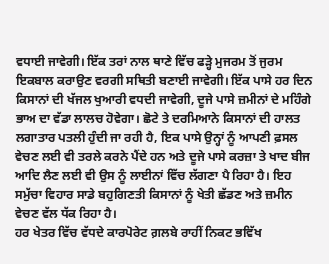ਵਧਾਈ ਜਾਵੇਗੀ। ਇੱਕ ਤਰਾਂ ਨਾਲ ਥਾਣੇ ਵਿੱਚ ਫੜ੍ਹੇ ਮੁਜਰਮ ਤੋਂ ਜੁਰਮ ਇਕਬਾਲ ਕਰਾਉਣ ਵਰਗੀ ਸਥਿਤੀ ਬਣਾਈ ਜਾਵੇਗੀ। ਇੱਕ ਪਾਸੇ ਹਰ ਦਿਨ ਕਿਸਾਨਾਂ ਦੀ ਖੱਜਲ ਖੁਆਰੀ ਵਧਦੀ ਜਾਵੇਗੀ, ਦੂਜੇ ਪਾਸੇ ਜ਼ਮੀਨਾਂ ਦੇ ਮਹਿੰਗੇ ਭਾਅ ਦਾ ਵੱਡਾ ਲਾਲਚ ਹੋਵੇਗਾ। ਛੋਟੇ ਤੇ ਦਰਮਿਆਨੇ ਕਿਸਾਨਾਂ ਦੀ ਹਾਲਤ ਲਗਾਤਾਰ ਪਤਲੀ ਹੁੰਦੀ ਜਾ ਰਹੀ ਹੈ, ਇਕ ਪਾਸੇ ਉਨ੍ਹਾਂ ਨੂੰ ਆਪਣੀ ਫ਼ਸਲ ਵੇਚਣ ਲਈ ਵੀ ਤਰਲੇ ਕਰਨੇ ਪੈਂਦੇ ਹਨ ਅਤੇ ਦੂਜੇ ਪਾਸੇ ਕਰਜ਼ਾ ਤੇ ਖਾਦ ਬੀਜ ਆਦਿ ਲੈਣ ਲਈ ਵੀ ਉਸ ਨੂੰ ਲਾਈਨਾਂ ਵਿੱਚ ਲੱਗਣਾ ਪੈ ਰਿਹਾ ਹੈ। ਇਹ ਸਮੁੱਚਾ ਵਿਹਾਰ ਸਾਡੇ ਬਹੁਗਿਣਤੀ ਕਿਸਾਨਾਂ ਨੂੰ ਖੇਤੀ ਛੱਡਣ ਅਤੇ ਜ਼ਮੀਨ ਵੇਚਣ ਵੱਲ ਧੱਕ ਰਿਹਾ ਹੈ।
ਹਰ ਖੇਤਰ ਵਿੱਚ ਵੱਧਦੇ ਕਾਰਪੋਰੇਟ ਗ਼ਲਬੇ ਰਾਹੀਂ ਨਿਕਟ ਭਵਿੱਖ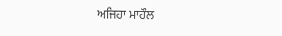ਅਜਿਹਾ ਮਾਹੌਲ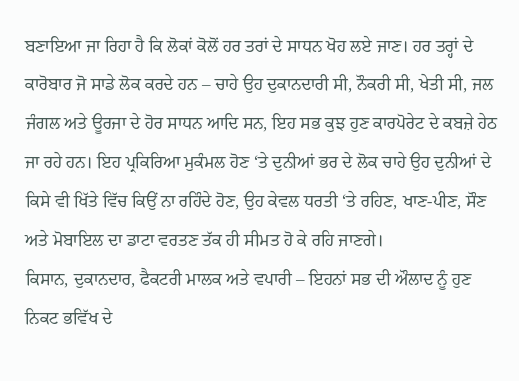ਬਣਾਇਆ ਜਾ ਰਿਹਾ ਹੈ ਕਿ ਲੋਕਾਂ ਕੋਲੋਂ ਹਰ ਤਰਾਂ ਦੇ ਸਾਧਨ ਖੋਹ ਲਏ ਜਾਣ। ਹਰ ਤਰ੍ਹਾਂ ਦੇ ਕਾਰੋਬਾਰ ਜੋ ਸਾਡੇ ਲੋਕ ਕਰਦੇ ਹਨ – ਚਾਹੇ ਉਹ ਦੁਕਾਨਦਾਰੀ ਸੀ, ਨੌਕਰੀ ਸੀ, ਖੇਤੀ ਸੀ, ਜਲ ਜੰਗਲ ਅਤੇ ਊਰਜਾ ਦੇ ਹੋਰ ਸਾਧਨ ਆਦਿ ਸਨ, ਇਹ ਸਭ ਕੁਝ ਹੁਣ ਕਾਰਪੋਰੇਟ ਦੇ ਕਬਜ਼ੇ ਹੇਠ ਜਾ ਰਹੇ ਹਨ। ਇਹ ਪ੍ਰਕਿਰਿਆ ਮੁਕੰਮਲ ਹੋਣ ‘ਤੇ ਦੁਨੀਆਂ ਭਰ ਦੇ ਲੋਕ ਚਾਹੇ ਉਹ ਦੁਨੀਆਂ ਦੇ ਕਿਸੇ ਵੀ ਖਿੱਤੇ ਵਿੱਚ ਕਿਉਂ ਨਾ ਰਹਿੰਦੇ ਹੋਣ, ਉਹ ਕੇਵਲ ਧਰਤੀ ‘ਤੇ ਰਹਿਣ, ਖਾਣ-ਪੀਣ, ਸੌਣ ਅਤੇ ਮੋਬਾਇਲ ਦਾ ਡਾਟਾ ਵਰਤਣ ਤੱਕ ਹੀ ਸੀਮਤ ਹੋ ਕੇ ਰਹਿ ਜਾਣਗੇ।
ਕਿਸਾਨ, ਦੁਕਾਨਦਾਰ, ਫੈਕਟਰੀ ਮਾਲਕ ਅਤੇ ਵਪਾਰੀ – ਇਹਨਾਂ ਸਭ ਦੀ ਔਲਾਦ ਨੂੰ ਹੁਣ ਨਿਕਟ ਭਵਿੱਖ ਦੇ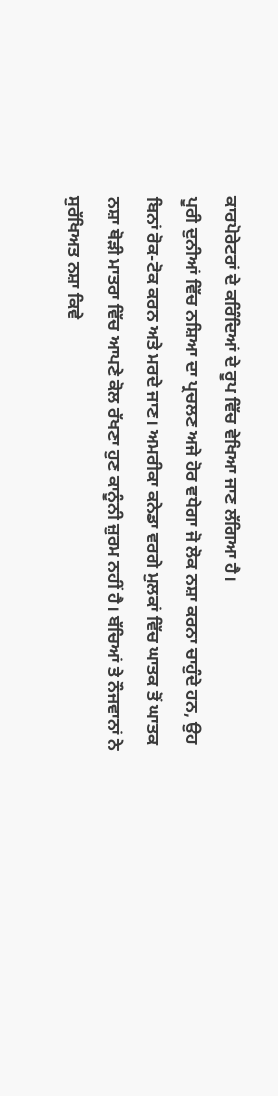ਕਾਰਪੋਰੇਟਰਾਂ ਦੇ ਕਰਿੰਦਿਆਂ ਦੇ ਰੂਪ ਵਿੱਚ ਵੇਖਿਆ ਜਾਣ ਲੱਗਿਆ ਹੈ।
ਪੂਰੀ ਦੁਨੀਆਂ ਵਿੱਚ ਨਸ਼ਿਆ ਦਾ ਪ੍ਰਚਲਣ ਅਜੇ ਹੋਰ ਵਧੇਗਾ ਜੋ ਲੋਕ ਨਸ਼ਾ ਕਰਨਾ ਚਾਹੁੰਦੇ ਹਨ, ਉਹ ਬਿਨਾਂ ਰੋਕ-ਟੋਕ ਕਰਨ ਅਤੇ ਮਰਦੇ ਜਾਣ। ਅਮਰੀਕਾ ਕਨੇਡਾ ਵਰਗੇ ਮੁਲਕਾਂ ਵਿੱਚ ਘਾਤਕ ਤੋਂ ਘਾਤਕ ਨਸ਼ਾ ਥੋੜੀ ਮਾਤਰਾ ਵਿੱਚ ਆਪਣੇ ਕੋਲ ਰੱਖਣਾ ਹੁਣ ਕਾਨੂੰਨੀ ਜ਼ੁਰਮ ਨਹੀਂ ਹੈ। ਬੱਚਿਆਂ ਤੇ ਨੌਜਵਾਨਾਂ ਨੇ ਸੁਰੱਖਿਅਤ ਨਸ਼ਾ ਕਿਵੇ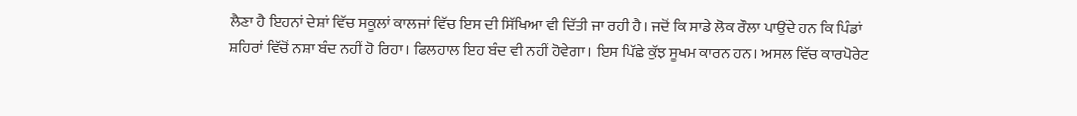ਲੈਣਾ ਹੈ ਇਹਨਾਂ ਦੇਸ਼ਾਂ ਵਿੱਚ ਸਕੂਲਾਂ ਕਾਲਜਾਂ ਵਿੱਚ ਇਸ ਦੀ ਸਿੱਖਿਆ ਵੀ ਦਿੱਤੀ ਜਾ ਰਹੀ ਹੈ। ਜਦੋਂ ਕਿ ਸਾਡੇ ਲੋਕ ਰੌਲਾ ਪਾਉਂਦੇ ਹਨ ਕਿ ਪਿੰਡਾਂ ਸ਼ਹਿਰਾਂ ਵਿੱਚੋਂ ਨਸ਼ਾ ਬੰਦ ਨਹੀਂ ਹੋ ਰਿਹਾ। ਫਿਲਹਾਲ ਇਹ ਬੰਦ ਵੀ ਨਹੀਂ ਹੋਵੇਗਾ। ਇਸ ਪਿੱਛੇ ਕੁੱਝ ਸੂਖਮ ਕਾਰਨ ਹਨ। ਅਸਲ ਵਿੱਚ ਕਾਰਪੋਰੇਟ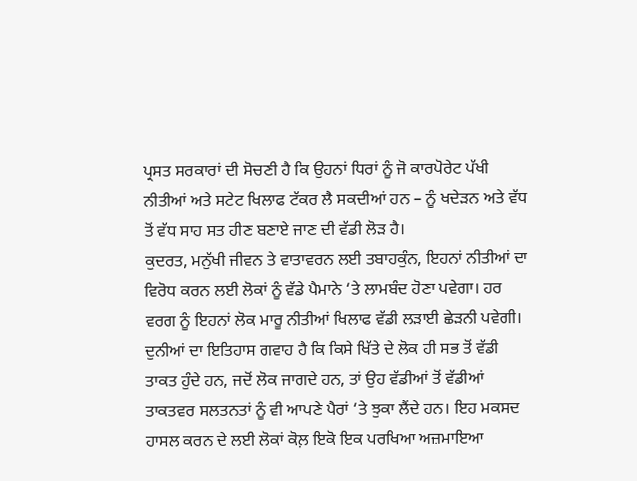ਪ੍ਰਸਤ ਸਰਕਾਰਾਂ ਦੀ ਸੋਚਣੀ ਹੈ ਕਿ ਉਹਨਾਂ ਧਿਰਾਂ ਨੂੰ ਜੋ ਕਾਰਪੋਰੇਟ ਪੱਖੀ ਨੀਤੀਆਂ ਅਤੇ ਸਟੇਟ ਖਿਲਾਫ ਟੱਕਰ ਲੈ ਸਕਦੀਆਂ ਹਨ – ਨੂੰ ਖਦੇੜਨ ਅਤੇ ਵੱਧ ਤੋਂ ਵੱਧ ਸਾਹ ਸਤ ਹੀਣ ਬਣਾਏ ਜਾਣ ਦੀ ਵੱਡੀ ਲੋੜ ਹੈ।
ਕੁਦਰਤ, ਮਨੁੱਖੀ ਜੀਵਨ ਤੇ ਵਾਤਾਵਰਨ ਲਈ ਤਬਾਹਕੁੰਨ, ਇਹਨਾਂ ਨੀਤੀਆਂ ਦਾ ਵਿਰੋਧ ਕਰਨ ਲਈ ਲੋਕਾਂ ਨੂੰ ਵੱਡੇ ਪੈਮਾਨੇ ‘ਤੇ ਲਾਮਬੰਦ ਹੋਣਾ ਪਵੇਗਾ। ਹਰ ਵਰਗ ਨੂੰ ਇਹਨਾਂ ਲੋਕ ਮਾਰੂ ਨੀਤੀਆਂ ਖਿਲਾਫ ਵੱਡੀ ਲੜਾਈ ਛੇੜਨੀ ਪਵੇਗੀ। ਦੁਨੀਆਂ ਦਾ ਇਤਿਹਾਸ ਗਵਾਹ ਹੈ ਕਿ ਕਿਸੇ ਖਿੱਤੇ ਦੇ ਲੋਕ ਹੀ ਸਭ ਤੋਂ ਵੱਡੀ ਤਾਕਤ ਹੁੰਦੇ ਹਨ, ਜਦੋਂ ਲੋਕ ਜਾਗਦੇ ਹਨ, ਤਾਂ ਉਹ ਵੱਡੀਆਂ ਤੋਂ ਵੱਡੀਆਂ ਤਾਕਤਵਰ ਸਲਤਨਤਾਂ ਨੂੰ ਵੀ ਆਪਣੇ ਪੈਰਾਂ ‘ਤੇ ਝੁਕਾ ਲੈਂਦੇ ਹਨ। ਇਹ ਮਕਸਦ ਹਾਸਲ ਕਰਨ ਦੇ ਲਈ ਲੋਕਾਂ ਕੋਲ਼ ਇਕੋ ਇਕ ਪਰਖਿਆ ਅਜ਼ਮਾਇਆ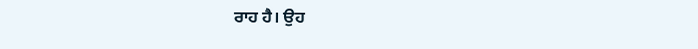ਰਾਹ ਹੈ। ਉਹ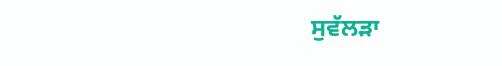ਸੁਵੱਲੜਾ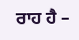ਰਾਹ ਹੈ –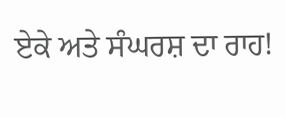ਏਕੇ ਅਤੇ ਸੰਘਰਸ਼ ਦਾ ਰਾਹ!